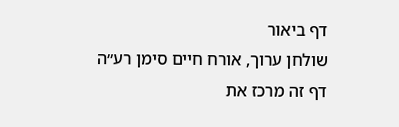דף ביאור
שולחן ערוך, אורח חיים סימן רע״ה
דף זה מרכז את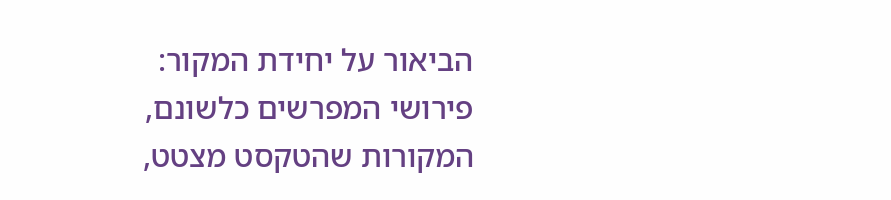הביאור על יחידת המקור: פירושי המפרשים כלשונם, המקורות שהטקסט מצטט,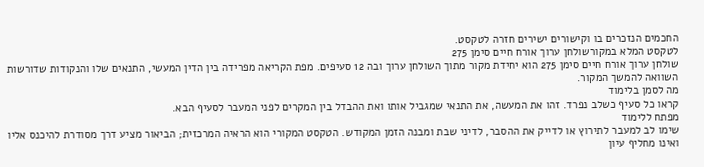החכמים הנזכרים בו וקישורים ישירים חזרה לטקסט.
לטקסט המלא במקורשולחן ערוך אורח חיים סימן 275
שולחן ערוך אורח חיים סימן 275 הוא יחידת מקור מתוך השולחן ערוך ובה 12 סעיפים. מפת הקריאה מפרידה בין הדין המעשי, התנאים שלו והנקודות שדורשות השוואה להמשך המקור.
מה לסמן בלימוד
קראו כל סעיף כשלב נפרד. זהו את המעשה, את התנאי שמגביל אותו ואת ההבדל בין המקרים לפני המעבר לסעיף הבא.
מפתח ללימוד
שימו לב למעבר לתירוץ או לדייק את ההסבר, לדיני שבת ומבנה הזמן המקודש. הטקסט המקורי הוא הראיה המרכזית; הביאור מציע דרך מסודרת להיכנס אליו ואינו מחליף עיון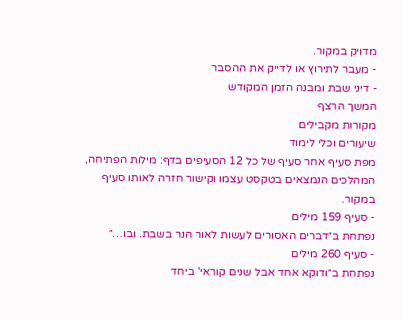מדויק במקור.
- מעבר לתירוץ או לדייק את ההסבר
- דיני שבת ומבנה הזמן המקודש
המשך הרצף
מקורות מקבילים
שיעורים וכלי לימוד
מפת סעיף אחר סעיף של כל 12 הסעיפים בדף: מילות הפתיחה, המהלכים הנמצאים בטקסט עצמו וקישור חזרה לאותו סעיף במקור.
- סעיף 159 מילים
נפתחת ב״דברים האסורים לעשות לאור הנר בשבת. ובו…״
- סעיף 260 מילים
נפתחת ב״ודוקא אחד אבל שנים קוראי' ביחד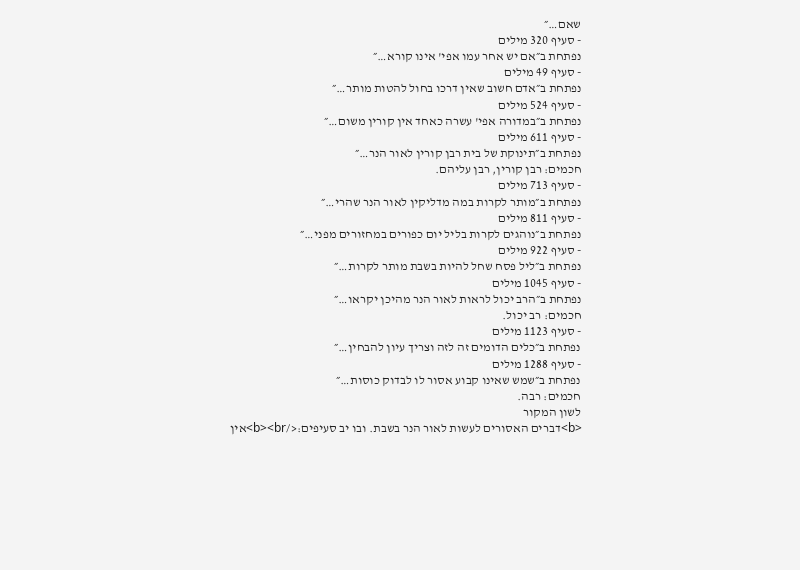שאם…״
- סעיף 320 מילים
נפתחת ב״אם יש אחר עמו אפי' אינו קורא…״
- סעיף 49 מילים
נפתחת ב״אדם חשוב שאין דרכו בחול להטות מותר…״
- סעיף 524 מילים
נפתחת ב״במדורה אפי' עשרה כאחד אין קורין משום…״
- סעיף 611 מילים
נפתחת ב״תינוקת של בית רבן קורין לאור הנר…״
חכמים: רבן קורין, רבן עליהם.
- סעיף 713 מילים
נפתחת ב״מותר לקרות במה מדליקין לאור הנר שהרי…״
- סעיף 811 מילים
נפתחת ב״נוהגים לקרות בליל יום כפורים במחזורים מפני…״
- סעיף 922 מילים
נפתחת ב״ליל פסח שחל להיות בשבת מותר לקרות…״
- סעיף 1045 מילים
נפתחת ב״הרב יכול לראות לאור הנר מהיכן יקראו…״
חכמים: רב יכול.
- סעיף 1123 מילים
נפתחת ב״כלים הדומים זה לזה וצריך עיון להבחין…״
- סעיף 1288 מילים
נפתחת ב״שמש שאינו קבוע אסור לו לבדוק כוסות…״
חכמים: רבה.
לשון המקור
<b>דברים האסורים לעשות לאור הנר בשבת. ובו יב סעיפים:</b><br>אין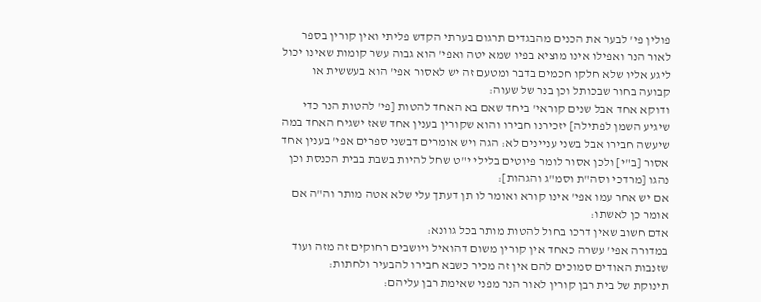פולין פי' לבער את הכנים מהבגדים תרגום בערתי הקדש פליתי ואין קורין בספר לאור הנר ואפילו אינו מוציא בפיו שמא יטה ואפי' הוא גבוה עשר קומות שאינו יכול ליגע אליו שלא חלקו חכמים בדבר ומטעם זה יש לאסור אפי' הוא בעששית או קבועה בחור שבכותל וכן בנר של שעוה:
ודוקא אחד אבל שנים קוראי' ביחד שאם בא האחד להטות [פי' להטות הנר כדי שיגיע השמן לפתילה] יזכירנו חבירו והוא שקורין בענין אחד שאז ישגיח האחד במה שיעשה חבירו אבל בשני עניינים לא: הגה ויש אומרים דבשני ספרים אפי' בענין אחד אסור [ב"י] ולכן אסור לומר פיוטים בלילי י"ט שחל להיות בשבת בבית הכנסת וכן נהגו [מרדכי וסה"ת וסמ"ג והגהות]:
אם יש אחר עמו אפי' אינו קורא ואומר לו תן דעתך עלי שלא אטה מותר וה"ה אם אומר כן לאשתו:
אדם חשוב שאין דרכו בחול להטות מותר בכל גוונא:
במדורה אפי' עשרה כאחד אין קורין משום דהואיל ויושבים רחוקים זה מזה ועוד שזנבות האודים סמוכים להם אין זה מכיר כשבא חבירו להבעיר ולחתות:
תינוקת של בית רבן קורין לאור הנר מפני שאימת רבן עליהם: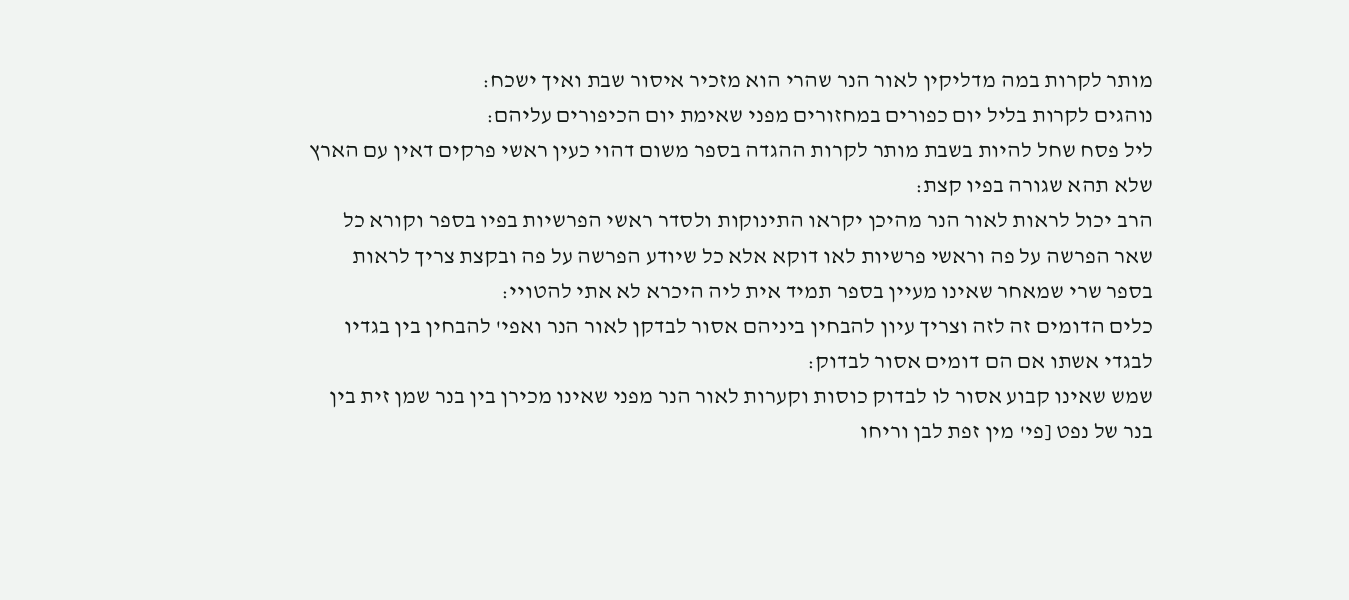מותר לקרות במה מדליקין לאור הנר שהרי הוא מזכיר איסור שבת ואיך ישכח:
נוהגים לקרות בליל יום כפורים במחזורים מפני שאימת יום הכיפורים עליהם:
ליל פסח שחל להיות בשבת מותר לקרות ההגדה בספר משום דהוי כעין ראשי פרקים דאין עם הארץ שלא תהא שגורה בפיו קצת:
הרב יכול לראות לאור הנר מהיכן יקראו התינוקות ולסדר ראשי הפרשיות בפיו בספר וקורא כל שאר הפרשה על פה וראשי פרשיות לאו דוקא אלא כל שיודע הפרשה על פה ובקצת צריך לראות בספר שרי שמאחר שאינו מעיין בספר תמיד אית ליה היכרא לא אתי להטויי:
כלים הדומים זה לזה וצריך עיון להבחין ביניהם אסור לבדקן לאור הנר ואפי' להבחין בין בגדיו לבגדי אשתו אם הם דומים אסור לבדוק:
שמש שאינו קבוע אסור לו לבדוק כוסות וקערות לאור הנר מפני שאינו מכירן בין בנר שמן זית בין בנר של נפט [פי' מין זפת לבן וריחו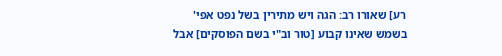רע] שאורו רב: הגה ויש מתירין בשל נפט אפי' בשמש שאינו קבוע [טור וב"י בשם הפוסקים] אבל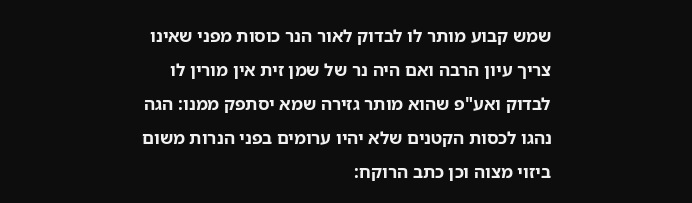שמש קבוע מותר לו לבדוק לאור הנר כוסות מפני שאינו צריך עיון הרבה ואם היה נר של שמן זית אין מורין לו לבדוק ואע"פ שהוא מותר גזירה שמא יסתפק ממנו: הגה נהגו לכסות הקטנים שלא יהיו ערומים בפני הנרות משום ביזוי מצוה וכן כתב הרוקח: